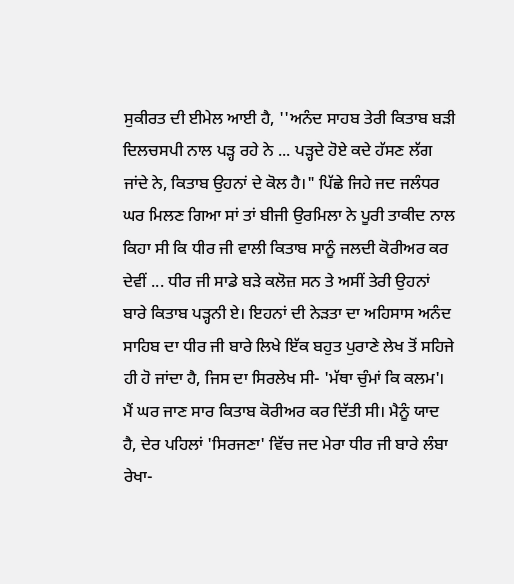ਸੁਕੀਰਤ ਦੀ ਈਮੇਲ ਆਈ ਹੈ, ''ਅਨੰਦ ਸਾਹਬ ਤੇਰੀ ਕਿਤਾਬ ਬੜੀ ਦਿਲਚਸਪੀ ਨਾਲ ਪੜ੍ਹ ਰਹੇ ਨੇ ... ਪੜ੍ਹਦੇ ਹੋਏ ਕਦੇ ਹੱਸਣ ਲੱਗ ਜਾਂਦੇ ਨੇ, ਕਿਤਾਬ ਉਹਨਾਂ ਦੇ ਕੋਲ ਹੈ।" ਪਿੱਛੇ ਜਿਹੇ ਜਦ ਜਲੰਧਰ ਘਰ ਮਿਲਣ ਗਿਆ ਸਾਂ ਤਾਂ ਬੀਜੀ ਉਰਮਿਲਾ ਨੇ ਪੂਰੀ ਤਾਕੀਦ ਨਾਲ ਕਿਹਾ ਸੀ ਕਿ ਧੀਰ ਜੀ ਵਾਲੀ ਕਿਤਾਬ ਸਾਨੂੰ ਜਲਦੀ ਕੋਰੀਅਰ ਕਰ ਦੇਵੀਂ ... ਧੀਰ ਜੀ ਸਾਡੇ ਬੜੇ ਕਲੋਜ਼ ਸਨ ਤੇ ਅਸੀਂ ਤੇਰੀ ਉਹਨਾਂ ਬਾਰੇ ਕਿਤਾਬ ਪੜ੍ਹਨੀ ਏ। ਇਹਨਾਂ ਦੀ ਨੇੜਤਾ ਦਾ ਅਹਿਸਾਸ ਅਨੰਦ ਸਾਹਿਬ ਦਾ ਧੀਰ ਜੀ ਬਾਰੇ ਲਿਖੇ ਇੱਕ ਬਹੁਤ ਪੁਰਾਣੇ ਲੇਖ ਤੋਂ ਸਹਿਜੇ ਹੀ ਹੋ ਜਾਂਦਾ ਹੈ, ਜਿਸ ਦਾ ਸਿਰਲੇਖ ਸੀ- 'ਮੱਥਾ ਚੁੰਮਾਂ ਕਿ ਕਲਮ'। ਮੈਂ ਘਰ ਜਾਣ ਸਾਰ ਕਿਤਾਬ ਕੋਰੀਅਰ ਕਰ ਦਿੱਤੀ ਸੀ। ਮੈਨੂੰ ਯਾਦ ਹੈ, ਦੇਰ ਪਹਿਲਾਂ 'ਸਿਰਜਣਾ' ਵਿੱਚ ਜਦ ਮੇਰਾ ਧੀਰ ਜੀ ਬਾਰੇ ਲੰਬਾ ਰੇਖਾ-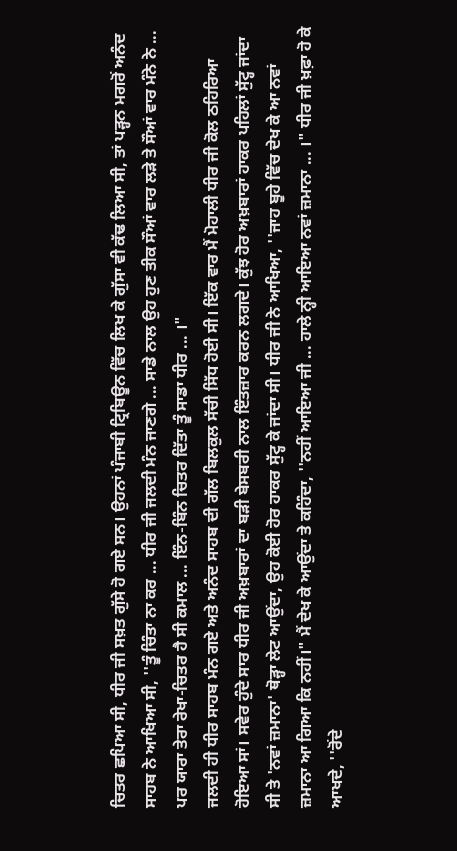ਚਿਤਰ ਛਪਿਆ ਸੀ, ਧੀਰ ਜੀ ਸਖ਼ਤ ਗੁੱਸੇ ਹੋ ਗਏ ਸਨ। ਉਹਨਾਂ ਪੰਜਾਬੀ ਟ੍ਰਿਬਿਊਨ ਵਿੱਚ ਲਿਖ ਕੇ ਗੁੱਸਾ ਵੀ ਕੱਢ ਲਿਆ ਸੀ, ਤਾਂ ਪੜ੍ਹਨ ਮਗਰੋਂ ਅਨੰਦ ਸਾਹਬ ਨੇ ਆਖਿਆ ਸੀ, ''ਤੂੰ ਚਿੰਤਾ ਨਾ ਕਰ ... ਧੀਰ ਜੀ ਜਲਦੀ ਮੰਨ ਜਾਣਗੇ ... ਸਾਡੇ ਨਾਲ ਉਹ ਹੁਣ ਤੀਕ ਸੌਆਂ ਵਾਰ ਲੜੇ ਤੇ ਸੌਆਂ ਵਾਰ ਮੰਨੇ ਨੇ ... ਪਰ ਯਾਰਾ ਤੇਰਾ ਰੇਖਾ-ਚਿਤਰ ਹੈ ਸੀ ਕਮਾਲ ... ਇੰਨ-ਬਿੰਨ ਚਿਤਰ ਦਿੱਤਾ ਤੂੰ ਸਾਡਾ ਧੀਰ ... ।"
ਜਲਦੀ ਹੀ ਧੀਰ ਸਾਹਬ ਮੰਨ ਗਏ ਅਤੇ ਅਨੰਦ ਸਾਹਬ ਦੀ ਗੱਲ ਬਿਲਕੁਲ ਸੱਚੀ ਸਿੱਧ ਹੋਈ ਸੀ। ਇੱਕ ਵਾਰ ਮੈਂ ਮੋਹਾਲੀ ਧੀਰ ਜੀ ਕੋਲ ਠਹਿਰਿਆ ਹੋਇਆ ਸਾਂ। ਸਵੇਰ ਹੁੰਦੇ ਸਾਰ ਧੀਰ ਜੀ ਅਖ਼ਬਾਰਾਂ ਦਾ ਬੜੀ ਬੇਸਬਰੀ ਨਾਲ ਇੰਤਜ਼ਾਰ ਕਰਨ ਲਗਦੇ। ਕੁੱਝ ਹੋਰ ਅਖ਼ਬਾਰਾਂ ਹਾਕਰ ਪਹਿਲਾਂ ਸੁੱਟ੍ਹ ਜਾਂਦਾ ਸੀ ਤੇ 'ਨਵਾਂ ਜ਼ਮਾਨਾ' ਥੋੜ੍ਹਾ ਲੇਟ ਆਉਂਦਾ, ਉਹ ਕੋਈ ਹੋਰ ਹਾਕਰ ਸੁੱਟ੍ਹ ਕੇ ਜਾਂਦਾ ਸੀ। ਧੀਰ ਜੀ ਨੇ ਆਖਿਆ, ''ਜਾਹ ਬੂਹੇ ਵਿੱਚ ਦੇਖ ਕੇ ਆ ਨਵਾਂ ਜ਼ਮਾਨਾ ਆ ਗਿਆ ਕਿ ਨਹੀਂ।" ਮੈਂ ਦੇਖ ਕੇ ਆਉਂਦਾ ਤੇ ਕਹਿੰਦਾ, ''ਨਹੀਂ ਆਇਆ ਜੀ ... ਹਾਲੇ ਨ੍ਹੀ ਆਇਆ ਨਵਾਂ ਜ਼ਮਾਨਾ ... ।" ਧੀਰ ਜੀ ਖ਼ਫ਼ਾ ਹੋ ਕੇ ਆਖਦੇ, ''ਰੋਂਦੇ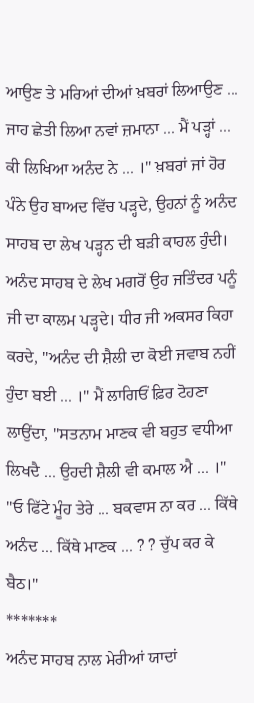ਆਉਣ ਤੇ ਮਰਿਆਂ ਦੀਆਂ ਖ਼ਬਰਾਂ ਲਿਆਉਣ ... ਜਾਹ ਛੇਤੀ ਲਿਆ ਨਵਾਂ ਜ਼ਮਾਨਾ ... ਮੈਂ ਪੜ੍ਹਾਂ ... ਕੀ ਲਿਖਿਆ ਅਨੰਦ ਨੇ ... ।" ਖ਼ਬਰਾਂ ਜਾਂ ਹੋਰ ਪੰਨੇ ਉਹ ਬਾਅਦ ਵਿੱਚ ਪੜ੍ਹਦੇ, ਉਹਨਾਂ ਨੂੰ ਅਨੰਦ ਸਾਹਬ ਦਾ ਲੇਖ ਪੜ੍ਹਨ ਦੀ ਬੜੀ ਕਾਹਲ ਹੁੰਦੀ। ਅਨੰਦ ਸਾਹਬ ਦੇ ਲੇਖ ਮਗਰੋਂ ਉਹ ਜਤਿੰਦਰ ਪਨੂੰ ਜੀ ਦਾ ਕਾਲਮ ਪੜ੍ਹਦੇ। ਧੀਰ ਜੀ ਅਕਸਰ ਕਿਹਾ ਕਰਦੇ, ''ਅਨੰਦ ਦੀ ਸ਼ੈਲੀ ਦਾ ਕੋਈ ਜਵਾਬ ਨਹੀਂ ਹੁੰਦਾ ਬਈ ... ।" ਮੈਂ ਲਾਗਿਓਂ ਫ਼ਿਰ ਟੋਹਣਾ ਲਾਉਂਦਾ, ''ਸਤਨਾਮ ਮਾਣਕ ਵੀ ਬਹੁਤ ਵਧੀਆ ਲਿਖਦੈ ... ਉਹਦੀ ਸ਼ੈਲੀ ਵੀ ਕਮਾਲ ਐ ... ।"
''ਓ ਫਿੱਟੇ ਮੂੰਹ ਤੇਰੇ ... ਬਕਵਾਸ ਨਾ ਕਰ ... ਕਿੱਥੇ ਅਨੰਦ ... ਕਿੱਥੇ ਮਾਣਕ ... ? ? ਚੁੱਪ ਕਰ ਕੇ ਬੈਠ।"
*******
ਅਨੰਦ ਸਾਹਬ ਨਾਲ ਮੇਰੀਆਂ ਯਾਦਾਂ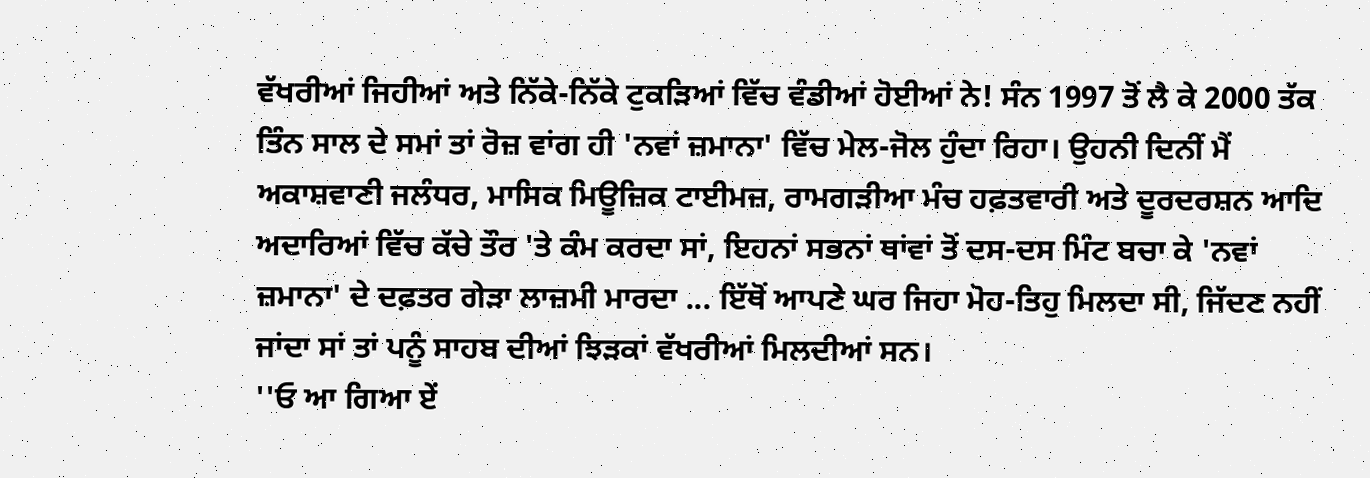ਵੱਖਰੀਆਂ ਜਿਹੀਆਂ ਅਤੇ ਨਿੱਕੇ-ਨਿੱਕੇ ਟੁਕੜਿਆਂ ਵਿੱਚ ਵੰਡੀਆਂ ਹੋਈਆਂ ਨੇ! ਸੰਨ 1997 ਤੋਂ ਲੈ ਕੇ 2000 ਤੱਕ ਤਿੰਨ ਸਾਲ ਦੇ ਸਮਾਂ ਤਾਂ ਰੋਜ਼ ਵਾਂਗ ਹੀ 'ਨਵਾਂ ਜ਼ਮਾਨਾ' ਵਿੱਚ ਮੇਲ-ਜੋਲ ਹੁੰਦਾ ਰਿਹਾ। ਉਹਨੀ ਦਿਨੀਂ ਮੈਂ ਅਕਾਸ਼ਵਾਣੀ ਜਲੰਧਰ, ਮਾਸਿਕ ਮਿਊਜ਼ਿਕ ਟਾਈਮਜ਼, ਰਾਮਗੜੀਆ ਮੰਚ ਹਫ਼ਤਵਾਰੀ ਅਤੇ ਦੂਰਦਰਸ਼ਨ ਆਦਿ ਅਦਾਰਿਆਂ ਵਿੱਚ ਕੱਚੇ ਤੌਰ 'ਤੇ ਕੰਮ ਕਰਦਾ ਸਾਂ, ਇਹਨਾਂ ਸਭਨਾਂ ਥਾਂਵਾਂ ਤੋਂ ਦਸ-ਦਸ ਮਿੰਟ ਬਚਾ ਕੇ 'ਨਵਾਂ ਜ਼ਮਾਨਾ' ਦੇ ਦਫ਼ਤਰ ਗੇੜਾ ਲਾਜ਼ਮੀ ਮਾਰਦਾ ... ਇੱਥੋਂ ਆਪਣੇ ਘਰ ਜਿਹਾ ਮੋਹ-ਤਿਹੁ ਮਿਲਦਾ ਸੀ, ਜਿੱਦਣ ਨਹੀਂ ਜਾਂਦਾ ਸਾਂ ਤਾਂ ਪਨੂੰ ਸਾਹਬ ਦੀਆਂ ਝਿੜਕਾਂ ਵੱਖਰੀਆਂ ਮਿਲਦੀਆਂ ਸਨ।
''ਓ ਆ ਗਿਆ ਏਂ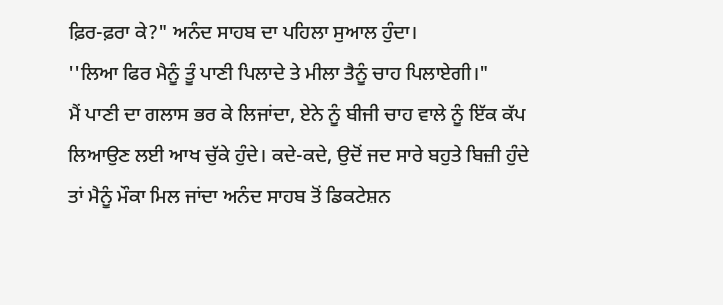ਫ਼ਿਰ-ਫ਼ਰਾ ਕੇ?" ਅਨੰਦ ਸਾਹਬ ਦਾ ਪਹਿਲਾ ਸੁਆਲ ਹੁੰਦਾ।
''ਲਿਆ ਫਿਰ ਮੈਨੂੰ ਤੂੰ ਪਾਣੀ ਪਿਲਾਦੇ ਤੇ ਮੀਲਾ ਤੈਨੂੰ ਚਾਹ ਪਿਲਾਏਗੀ।"
ਮੈਂ ਪਾਣੀ ਦਾ ਗਲਾਸ ਭਰ ਕੇ ਲਿਜਾਂਦਾ, ਏਨੇ ਨੂੰ ਬੀਜੀ ਚਾਹ ਵਾਲੇ ਨੂੰ ਇੱਕ ਕੱਪ ਲਿਆਉਣ ਲਈ ਆਖ ਚੁੱਕੇ ਹੁੰਦੇ। ਕਦੇ-ਕਦੇ, ਉਦੋਂ ਜਦ ਸਾਰੇ ਬਹੁਤੇ ਬਿਜ਼ੀ ਹੁੰਦੇ ਤਾਂ ਮੈਨੂੰ ਮੌਕਾ ਮਿਲ ਜਾਂਦਾ ਅਨੰਦ ਸਾਹਬ ਤੋਂ ਡਿਕਟੇਸ਼ਨ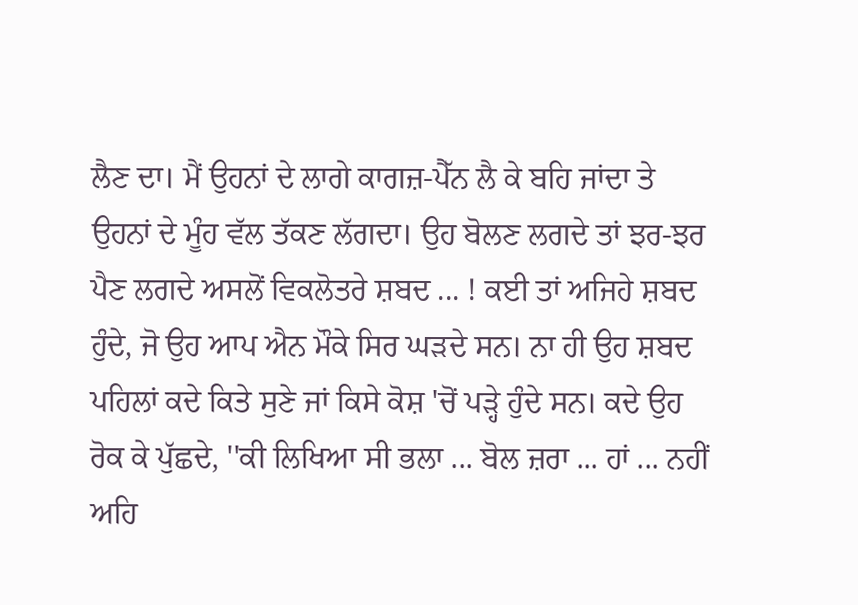ਲੈਣ ਦਾ। ਮੈਂ ਉਹਨਾਂ ਦੇ ਲਾਗੇ ਕਾਗਜ਼-ਪੈੱਨ ਲੈ ਕੇ ਬਹਿ ਜਾਂਦਾ ਤੇ ਉਹਨਾਂ ਦੇ ਮੂੰਹ ਵੱਲ ਤੱਕਣ ਲੱਗਦਾ। ਉਹ ਬੋਲਣ ਲਗਦੇ ਤਾਂ ਝਰ-ਝਰ ਪੈਣ ਲਗਦੇ ਅਸਲੋਂ ਵਿਕਲੋਤਰੇ ਸ਼ਬਦ ... ! ਕਈ ਤਾਂ ਅਜਿਹੇ ਸ਼ਬਦ ਹੁੰਦੇ, ਜੋ ਉਹ ਆਪ ਐਨ ਮੌਕੇ ਸਿਰ ਘੜਦੇ ਸਨ। ਨਾ ਹੀ ਉਹ ਸ਼ਬਦ ਪਹਿਲਾਂ ਕਦੇ ਕਿਤੇ ਸੁਣੇ ਜਾਂ ਕਿਸੇ ਕੋਸ਼ 'ਚੋਂ ਪੜ੍ਹੇ ਹੁੰਦੇ ਸਨ। ਕਦੇ ਉਹ ਰੋਕ ਕੇ ਪੁੱਛਦੇ, ''ਕੀ ਲਿਖਿਆ ਸੀ ਭਲਾ ... ਬੋਲ ਜ਼ਰਾ ... ਹਾਂ ... ਨਹੀਂ ਅਹਿ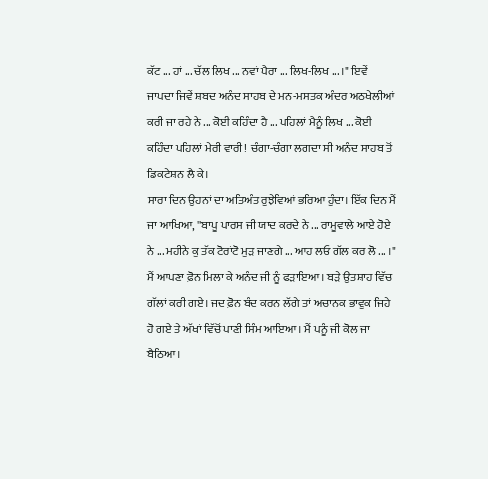ਕੱਟ ... ਹਾਂ ... ਚੱਲ ਲਿਖ ... ਨਵਾਂ ਪੈਰਾ ... ਲਿਖ-ਲਿਖ ... ।" ਇਵੇਂ ਜਾਪਦਾ ਜਿਵੇਂ ਸ਼ਬਦ ਅਨੰਦ ਸਾਹਬ ਦੇ ਮਨ-ਮਸਤਕ ਅੰਦਰ ਅਠਖੇਲੀਆਂ ਕਰੀ ਜਾ ਰਹੇ ਨੇ ... ਕੋਈ ਕਹਿੰਦਾ ਹੈ ... ਪਹਿਲਾਂ ਮੈਨੂੰ ਲਿਖ ... ਕੋਈ ਕਹਿੰਦਾ ਪਹਿਲਾਂ ਮੇਰੀ ਵਾਰੀ! ਚੰਗਾ-ਚੰਗਾ ਲਗਦਾ ਸੀ ਅਨੰਦ ਸਾਹਬ ਤੋਂ ਡਿਕਟੇਸ਼ਨ ਲੈ ਕੇ।
ਸਾਰਾ ਦਿਨ ਉਹਨਾਂ ਦਾ ਅਤਿਅੰਤ ਰੁਝੇਵਿਆਂ ਭਰਿਆ ਹੁੰਦਾ। ਇੱਕ ਦਿਨ ਮੈਂ ਜਾ ਆਖਿਆ, ''ਬਾਪੂ ਪਾਰਸ ਜੀ ਯਾਦ ਕਰਦੇ ਨੇ ... ਰਾਮੂਵਾਲੇ ਆਏ ਹੋਏ ਨੇ ... ਮਹੀਨੇ ਕੁ ਤੱਕ ਟੋਰਾਂਟੋ ਮੁੜ ਜਾਣਗੇ ... ਆਹ ਲਓ ਗੱਲ ਕਰ ਲੋ ... ।" ਮੈਂ ਆਪਣਾ ਫ਼ੋਨ ਮਿਲਾ ਕੇ ਅਨੰਦ ਜੀ ਨੂੰ ਫੜਾਇਆ। ਬੜੇ ਉਤਸ਼ਾਹ ਵਿੱਚ ਗੱਲਾਂ ਕਰੀ ਗਏ। ਜਦ ਫ਼ੋਨ ਬੰਦ ਕਰਨ ਲੱਗੇ ਤਾਂ ਅਚਾਨਕ ਭਾਵੁਕ ਜਿਹੇ ਹੋ ਗਏ ਤੇ ਅੱਖਾਂ ਵਿੱਚੋਂ ਪਾਣੀ ਸਿੰਮ ਆਇਆ। ਮੈਂ ਪਨੂੰ ਜੀ ਕੋਲ ਜਾ ਬੈਠਿਆ।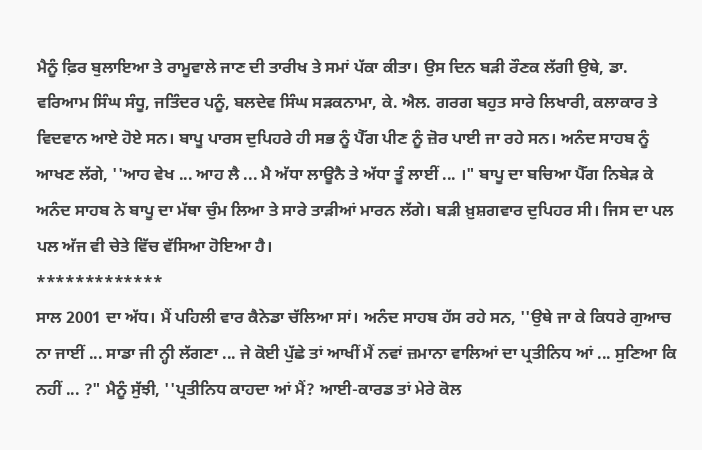ਮੈਨੂੰ ਫ਼ਿਰ ਬੁਲਾਇਆ ਤੇ ਰਾਮੂਵਾਲੇ ਜਾਣ ਦੀ ਤਾਰੀਖ ਤੇ ਸਮਾਂ ਪੱਕਾ ਕੀਤਾ। ਉਸ ਦਿਨ ਬੜੀ ਰੌਣਕ ਲੱਗੀ ਉਥੇ, ਡਾ. ਵਰਿਆਮ ਸਿੰਘ ਸੰਧੂ, ਜਤਿੰਦਰ ਪਨੂੰ, ਬਲਦੇਵ ਸਿੰਘ ਸੜਕਨਾਮਾ, ਕੇ. ਐਲ. ਗਰਗ ਬਹੁਤ ਸਾਰੇ ਲਿਖਾਰੀ, ਕਲਾਕਾਰ ਤੇ ਵਿਦਵਾਨ ਆਏ ਹੋਏ ਸਨ। ਬਾਪੂ ਪਾਰਸ ਦੁਪਿਹਰੇ ਹੀ ਸਭ ਨੂੰ ਪੈੱਗ ਪੀਣ ਨੂੰ ਜ਼ੋਰ ਪਾਈ ਜਾ ਰਹੇ ਸਨ। ਅਨੰਦ ਸਾਹਬ ਨੂੰ ਆਖਣ ਲੱਗੇ, ''ਆਹ ਵੇਖ ... ਆਹ ਲੈ ... ਮੈ ਅੱਧਾ ਲਾਊਨੈ ਤੇ ਅੱਧਾ ਤੂੰ ਲਾਈਂ ... ।" ਬਾਪੂ ਦਾ ਬਚਿਆ ਪੈੱਗ ਨਿਬੇੜ ਕੇ ਅਨੰਦ ਸਾਹਬ ਨੇ ਬਾਪੂ ਦਾ ਮੱਥਾ ਚੁੰਮ ਲਿਆ ਤੇ ਸਾਰੇ ਤਾੜੀਆਂ ਮਾਰਨ ਲੱਗੇ। ਬੜੀ ਖ਼ੁਸ਼ਗਵਾਰ ਦੁਪਿਹਰ ਸੀ। ਜਿਸ ਦਾ ਪਲ ਪਲ ਅੱਜ ਵੀ ਚੇਤੇ ਵਿੱਚ ਵੱਸਿਆ ਹੋਇਆ ਹੈ।
*************
ਸਾਲ 2001 ਦਾ ਅੱਧ। ਮੈਂ ਪਹਿਲੀ ਵਾਰ ਕੈਨੇਡਾ ਚੱਲਿਆ ਸਾਂ। ਅਨੰਦ ਸਾਹਬ ਹੱਸ ਰਹੇ ਸਨ, ''ਉਥੇ ਜਾ ਕੇ ਕਿਧਰੇ ਗੁਆਚ ਨਾ ਜਾਈਂ ... ਸਾਡਾ ਜੀ ਨ੍ਹੀ ਲੱਗਣਾ ... ਜੇ ਕੋਈ ਪੁੱਛੇ ਤਾਂ ਆਖੀਂ ਮੈਂ ਨਵਾਂ ਜ਼ਮਾਨਾ ਵਾਲਿਆਂ ਦਾ ਪ੍ਰਤੀਨਿਧ ਆਂ ... ਸੁਣਿਆ ਕਿ ਨਹੀਂ ... ?" ਮੈਨੂੰ ਸੁੱਝੀ, ''ਪ੍ਰਤੀਨਿਧ ਕਾਹਦਾ ਆਂ ਮੈਂ? ਆਈ-ਕਾਰਡ ਤਾਂ ਮੇਰੇ ਕੋਲ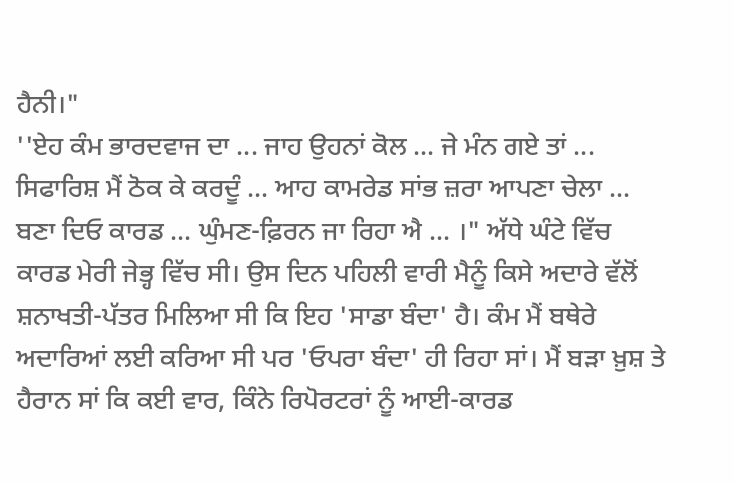ਹੈਨੀ।"
''ਏਹ ਕੰਮ ਭਾਰਦਵਾਜ ਦਾ ... ਜਾਹ ਉਹਨਾਂ ਕੋਲ ... ਜੇ ਮੰਨ ਗਏ ਤਾਂ ... ਸਿਫਾਰਿਸ਼ ਮੈਂ ਠੋਕ ਕੇ ਕਰਦੂੰ ... ਆਹ ਕਾਮਰੇਡ ਸਾਂਭ ਜ਼ਰਾ ਆਪਣਾ ਚੇਲਾ ... ਬਣਾ ਦਿਓ ਕਾਰਡ ... ਘੁੰਮਣ-ਫ਼ਿਰਨ ਜਾ ਰਿਹਾ ਐ ... ।" ਅੱਧੇ ਘੰਟੇ ਵਿੱਚ ਕਾਰਡ ਮੇਰੀ ਜੇਭ੍ਹ ਵਿੱਚ ਸੀ। ਉਸ ਦਿਨ ਪਹਿਲੀ ਵਾਰੀ ਮੈਨੂੰ ਕਿਸੇ ਅਦਾਰੇ ਵੱਲੋਂ ਸ਼ਨਾਖਤੀ-ਪੱਤਰ ਮਿਲਿਆ ਸੀ ਕਿ ਇਹ 'ਸਾਡਾ ਬੰਦਾ' ਹੈ। ਕੰਮ ਮੈਂ ਬਥੇਰੇ ਅਦਾਰਿਆਂ ਲਈ ਕਰਿਆ ਸੀ ਪਰ 'ਓਪਰਾ ਬੰਦਾ' ਹੀ ਰਿਹਾ ਸਾਂ। ਮੈਂ ਬੜਾ ਖ਼ੁਸ਼ ਤੇ ਹੈਰਾਨ ਸਾਂ ਕਿ ਕਈ ਵਾਰ, ਕਿੰਨੇ ਰਿਪੋਰਟਰਾਂ ਨੂੰ ਆਈ-ਕਾਰਡ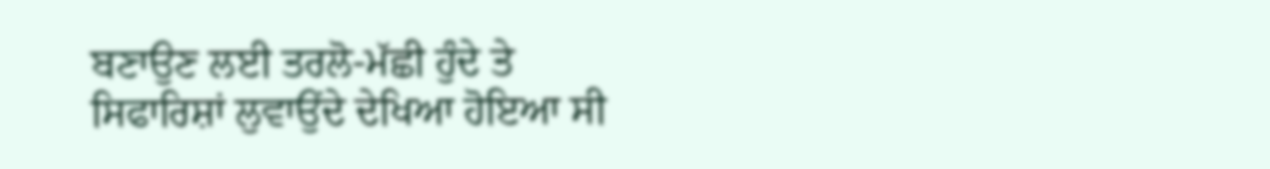ਬਣਾਉਣ ਲਈ ਤਰਲੋ-ਮੱਛੀ ਹੁੰਦੇ ਤੇ ਸਿਫਾਰਿਸ਼ਾਂ ਲੁਵਾਉਂਦੇ ਦੇਖਿਆ ਹੋਇਆ ਸੀ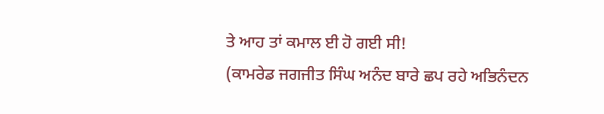ਤੇ ਆਹ ਤਾਂ ਕਮਾਲ ਈ ਹੋ ਗਈ ਸੀ!
(ਕਾਮਰੇਡ ਜਗਜੀਤ ਸਿੰਘ ਅਨੰਦ ਬਾਰੇ ਛਪ ਰਹੇ ਅਭਿਨੰਦਨ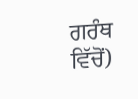ਗਰੰਥ ਵਿੱਚੋਂ)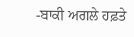-ਬਾਕੀ ਅਗਲੇ ਹਫ਼ਤੇ